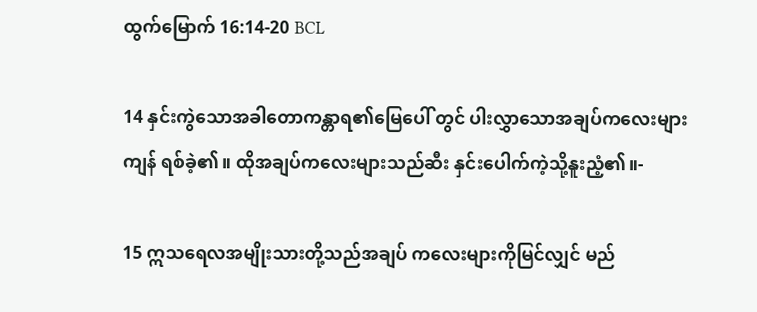ထွက်မြောက် 16:14-20 BCL

14 နှင်းကွဲသောအခါတောကန္တာရ၏မြေပေါ် တွင် ပါးလွှာသောအချပ်ကလေးများကျန် ရစ်ခဲ့၏။ ထိုအချပ်ကလေးများသည်ဆီး နှင်းပေါက်ကဲ့သို့နူးညံ့၏။-

15 ဣသရေလအမျိုးသားတို့သည်အချပ် ကလေးများကိုမြင်လျှင် မည်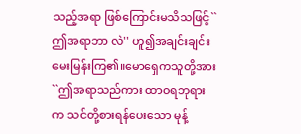သည့်အရာ ဖြစ်ကြောင်းမသိသဖြင့်``ဤအရာဘာ လဲ'' ဟူ၍အချင်းချင်းမေးမြန်းကြ၏။မောရှေကသူတို့အား``ဤအရာသည်ကား ထာဝရဘုရားက သင်တို့စားရန်ပေးသော မုန့်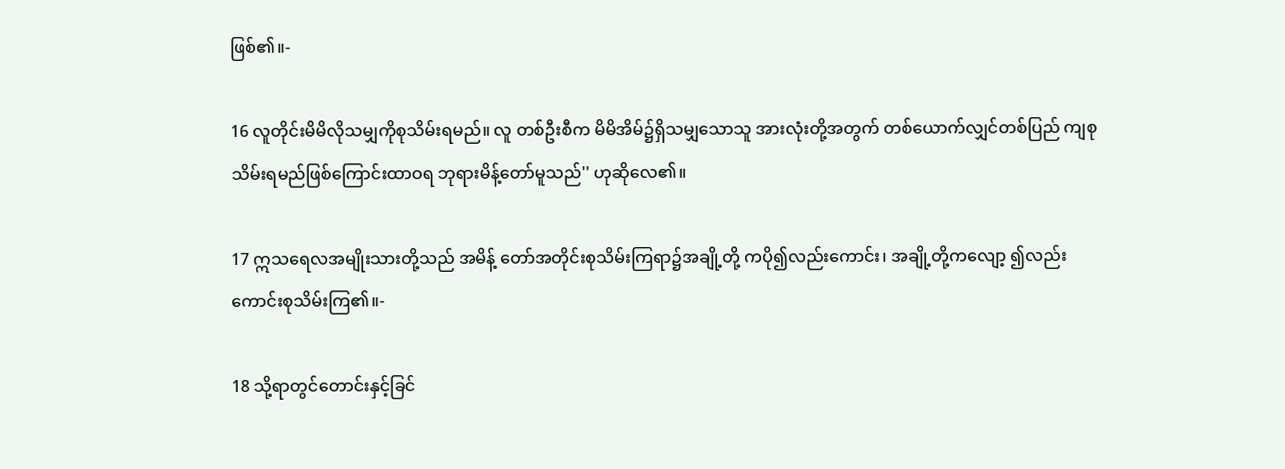ဖြစ်၏။-

16 လူတိုင်းမိမိလိုသမျှကိုစုသိမ်းရမည်။ လူ တစ်ဦးစီက မိမိအိမ်၌ရှိသမျှသောသူ အားလုံးတို့အတွက် တစ်ယောက်လျှင်တစ်ပြည် ကျစုသိမ်းရမည်ဖြစ်ကြောင်းထာဝရ ဘုရားမိန့်တော်မူသည်'' ဟုဆိုလေ၏။

17 ဣသရေလအမျိုးသားတို့သည် အမိန့် တော်အတိုင်းစုသိမ်းကြရာ၌အချို့တို့ ကပို၍လည်းကောင်း၊ အချို့တို့ကလျော့ ၍လည်းကောင်းစုသိမ်းကြ၏။-

18 သို့ရာတွင်တောင်းနှင့်ခြင်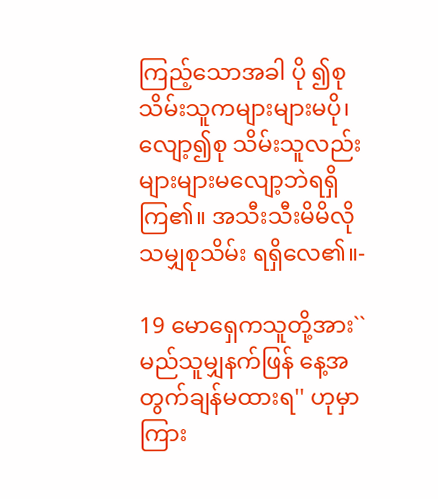ကြည့်သောအခါ ပို ၍စုသိမ်းသူကများများမပို၊ လျော့၍စု သိမ်းသူလည်းများများမလျော့ဘဲရရှိ ကြ၏။ အသီးသီးမိမိလိုသမျှစုသိမ်း ရရှိလေ၏။-

19 မောရှေကသူတို့အား``မည်သူမျှနက်ဖြန် နေ့အတွက်ချန်မထားရ'' ဟုမှာကြား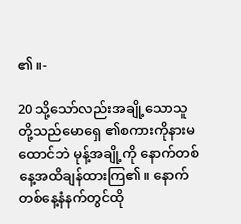၏။-

20 သို့သော်လည်းအချို့သောသူတို့သည်မောရှေ ၏စကားကိုနားမထောင်ဘဲ မုန့်အချို့ကို နောက်တစ်နေ့အထိချန်ထားကြ၏။ နောက် တစ်နေ့နံနက်တွင်ထို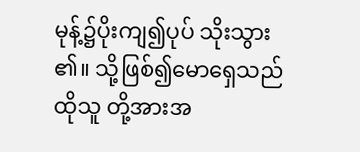မုန့်၌ပိုးကျ၍ပုပ် သိုးသွား၏။ သို့ဖြစ်၍မောရှေသည်ထိုသူ တို့အားအ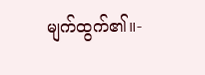မျက်ထွက်၏။-